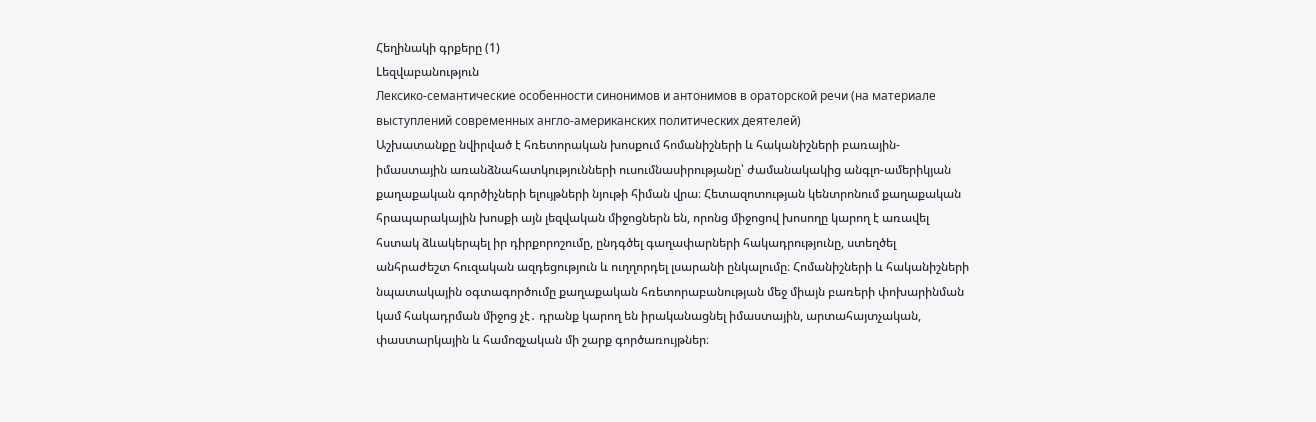Հեղինակի գրքերը (1)
Lեզվաբանություն
Лексико-семантические особенности синонимов и антонимов в ораторской речи (на материале выступлений современных англо-американских политических деятелей)
Աշխատանքը նվիրված է հռետորական խոսքում հոմանիշների և հականիշների բառային-իմաստային առանձնահատկությունների ուսումնասիրությանը՝ ժամանակակից անգլո-ամերիկյան քաղաքական գործիչների ելույթների նյութի հիման վրա։ Հետազոտության կենտրոնում քաղաքական հրապարակային խոսքի այն լեզվական միջոցներն են, որոնց միջոցով խոսողը կարող է առավել հստակ ձևակերպել իր դիրքորոշումը, ընդգծել գաղափարների հակադրությունը, ստեղծել անհրաժեշտ հուզական ազդեցություն և ուղղորդել լսարանի ընկալումը։ Հոմանիշների և հականիշների նպատակային օգտագործումը քաղաքական հռետորաբանության մեջ միայն բառերի փոխարինման կամ հակադրման միջոց չէ․ դրանք կարող են իրականացնել իմաստային, արտահայտչական, փաստարկային և համոզչական մի շարք գործառույթներ։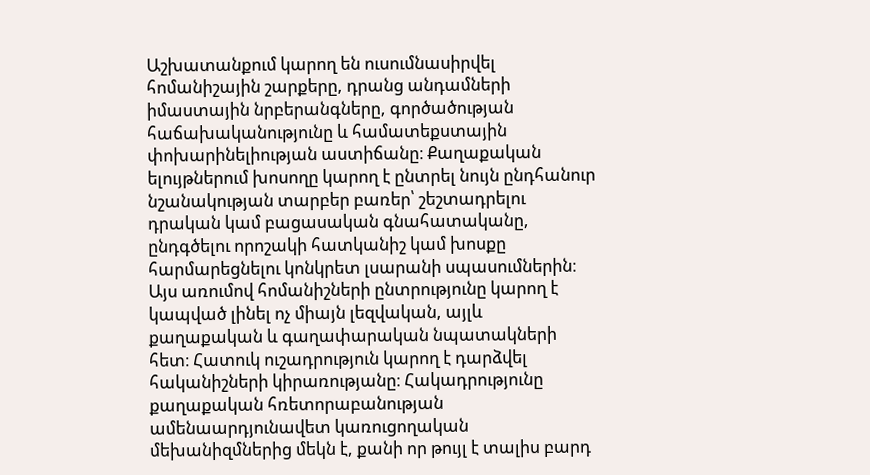Աշխատանքում կարող են ուսումնասիրվել հոմանիշային շարքերը, դրանց անդամների իմաստային նրբերանգները, գործածության հաճախականությունը և համատեքստային փոխարինելիության աստիճանը։ Քաղաքական ելույթներում խոսողը կարող է ընտրել նույն ընդհանուր նշանակության տարբեր բառեր՝ շեշտադրելու դրական կամ բացասական գնահատականը, ընդգծելու որոշակի հատկանիշ կամ խոսքը հարմարեցնելու կոնկրետ լսարանի սպասումներին։ Այս առումով հոմանիշների ընտրությունը կարող է կապված լինել ոչ միայն լեզվական, այլև քաղաքական և գաղափարական նպատակների հետ։ Հատուկ ուշադրություն կարող է դարձվել հականիշների կիրառությանը։ Հակադրությունը քաղաքական հռետորաբանության ամենաարդյունավետ կառուցողական մեխանիզմներից մեկն է, քանի որ թույլ է տալիս բարդ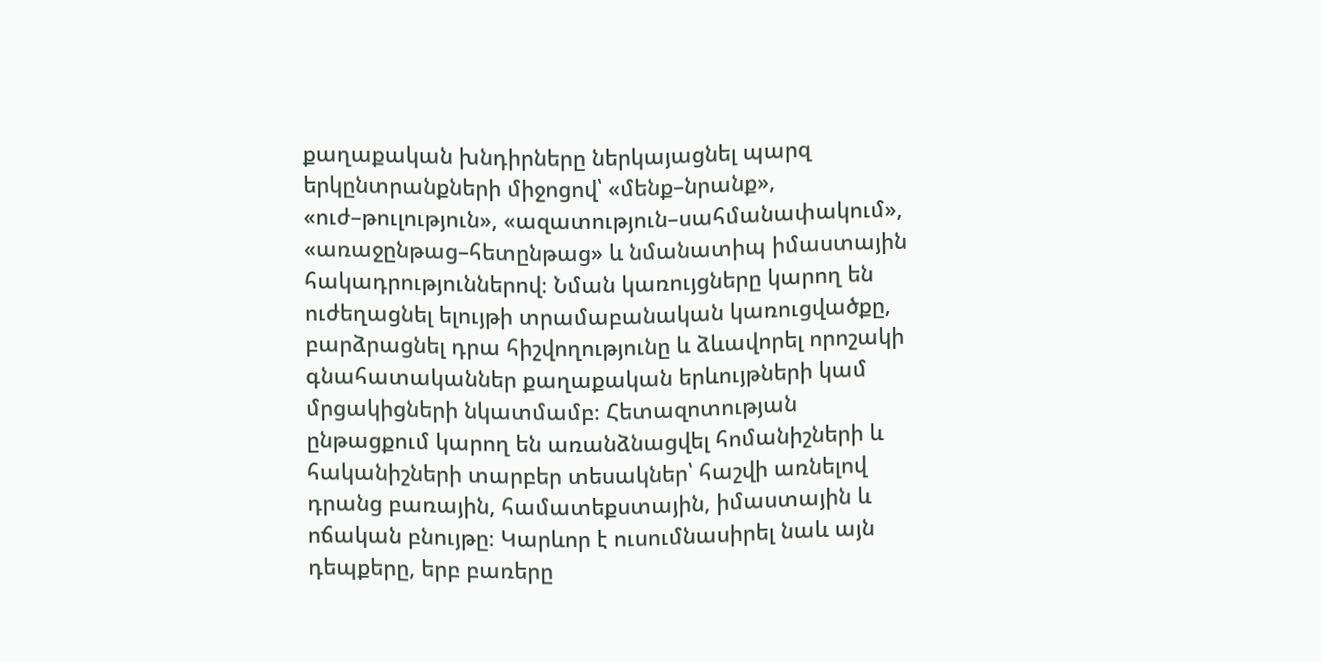քաղաքական խնդիրները ներկայացնել պարզ երկընտրանքների միջոցով՝ «մենք–նրանք», «ուժ–թուլություն», «ազատություն–սահմանափակում», «առաջընթաց–հետընթաց» և նմանատիպ իմաստային հակադրություններով։ Նման կառույցները կարող են ուժեղացնել ելույթի տրամաբանական կառուցվածքը, բարձրացնել դրա հիշվողությունը և ձևավորել որոշակի գնահատականներ քաղաքական երևույթների կամ մրցակիցների նկատմամբ։ Հետազոտության ընթացքում կարող են առանձնացվել հոմանիշների և հականիշների տարբեր տեսակներ՝ հաշվի առնելով դրանց բառային, համատեքստային, իմաստային և ոճական բնույթը։ Կարևոր է ուսումնասիրել նաև այն դեպքերը, երբ բառերը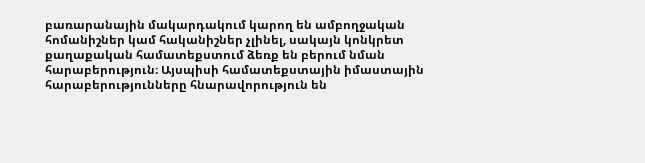բառարանային մակարդակում կարող են ամբողջական հոմանիշներ կամ հականիշներ չլինել, սակայն կոնկրետ քաղաքական համատեքստում ձեռք են բերում նման հարաբերություն։ Այսպիսի համատեքստային իմաստային հարաբերությունները հնարավորություն են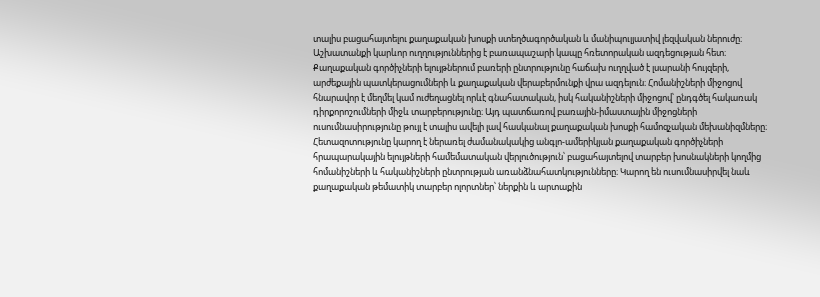տալիս բացահայտելու քաղաքական խոսքի ստեղծագործական և մանիպուլյատիվ լեզվական ներուժը։ Աշխատանքի կարևոր ուղղություններից է բառապաշարի կապը հռետորական ազդեցության հետ։ Քաղաքական գործիչների ելույթներում բառերի ընտրությունը հաճախ ուղղված է լսարանի հույզերի, արժեքային պատկերացումների և քաղաքական վերաբերմունքի վրա ազդելուն։ Հոմանիշների միջոցով հնարավոր է մեղմել կամ ուժեղացնել որևէ գնահատական, իսկ հականիշների միջոցով՝ ընդգծել հակառակ դիրքորոշումների միջև տարբերությունը։ Այդ պատճառով բառային-իմաստային միջոցների ուսումնասիրությունը թույլ է տալիս ավելի լավ հասկանալ քաղաքական խոսքի համոզչական մեխանիզմները։ Հետազոտությունը կարող է ներառել ժամանակակից անգլո-ամերիկյան քաղաքական գործիչների հրապարակային ելույթների համեմատական վերլուծություն՝ բացահայտելով տարբեր խոսնակների կողմից հոմանիշների և հականիշների ընտրության առանձնահատկությունները։ Կարող են ուսումնասիրվել նաև քաղաքական թեմատիկ տարբեր ոլորտներ՝ ներքին և արտաքին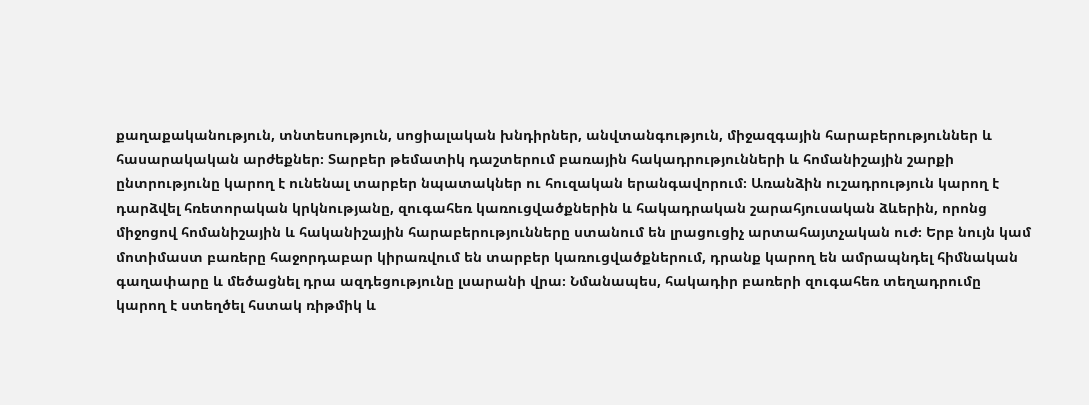քաղաքականություն, տնտեսություն, սոցիալական խնդիրներ, անվտանգություն, միջազգային հարաբերություններ և հասարակական արժեքներ։ Տարբեր թեմատիկ դաշտերում բառային հակադրությունների և հոմանիշային շարքի ընտրությունը կարող է ունենալ տարբեր նպատակներ ու հուզական երանգավորում։ Առանձին ուշադրություն կարող է դարձվել հռետորական կրկնությանը, զուգահեռ կառուցվածքներին և հակադրական շարահյուսական ձևերին, որոնց միջոցով հոմանիշային և հականիշային հարաբերությունները ստանում են լրացուցիչ արտահայտչական ուժ։ Երբ նույն կամ մոտիմաստ բառերը հաջորդաբար կիրառվում են տարբեր կառուցվածքներում, դրանք կարող են ամրապնդել հիմնական գաղափարը և մեծացնել դրա ազդեցությունը լսարանի վրա։ Նմանապես, հակադիր բառերի զուգահեռ տեղադրումը կարող է ստեղծել հստակ ռիթմիկ և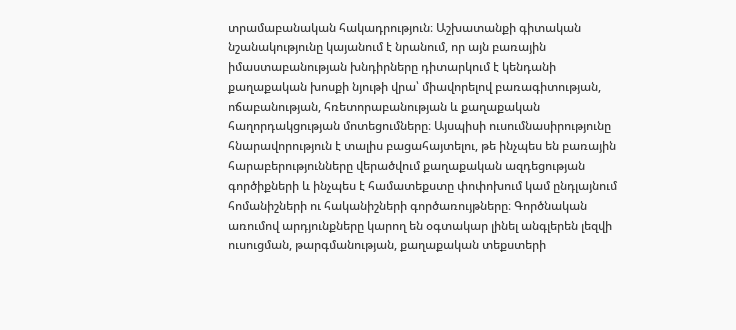տրամաբանական հակադրություն։ Աշխատանքի գիտական նշանակությունը կայանում է նրանում, որ այն բառային իմաստաբանության խնդիրները դիտարկում է կենդանի քաղաքական խոսքի նյութի վրա՝ միավորելով բառագիտության, ոճաբանության, հռետորաբանության և քաղաքական հաղորդակցության մոտեցումները։ Այսպիսի ուսումնասիրությունը հնարավորություն է տալիս բացահայտելու, թե ինչպես են բառային հարաբերությունները վերածվում քաղաքական ազդեցության գործիքների և ինչպես է համատեքստը փոփոխում կամ ընդլայնում հոմանիշների ու հականիշների գործառույթները։ Գործնական առումով արդյունքները կարող են օգտակար լինել անգլերեն լեզվի ուսուցման, թարգմանության, քաղաքական տեքստերի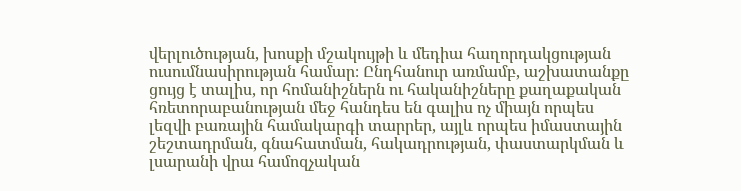վերլուծության, խոսքի մշակույթի և մեդիա հաղորդակցության ուսումնասիրության համար։ Ընդհանուր առմամբ, աշխատանքը ցույց է տալիս, որ հոմանիշներն ու հականիշները քաղաքական հռետորաբանության մեջ հանդես են գալիս ոչ միայն որպես լեզվի բառային համակարգի տարրեր, այլև որպես իմաստային շեշտադրման, գնահատման, հակադրության, փաստարկման և լսարանի վրա համոզչական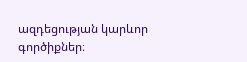ազդեցության կարևոր գործիքներ։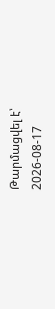Թարմացվել է՝ 2026-08-17